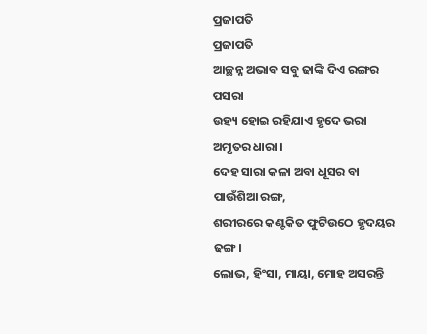ପ୍ରଜାପତି
ପ୍ରଜାପତି
ଆଚ୍ଛନ୍ନ ଅଭାବ ସବୁ ଢାଙ୍କି ଦିଏ ରଙ୍ଗର ପସରା
ଉହ୍ୟ ହୋଇ ରହିଯାଏ ହୃଦେ ଭରା ଅମୃତର ଧାରା।
ଦେହ ସାରା କଳା ଅବା ଧୂସର ବା ପାଉଁଶିଆ ରଙ୍ଗ,
ଶରୀରରେ କଣ୍ଟକିତ ଫୁଟିଉଠେ ହୃଦୟର ଢଙ୍ଗ।
ଲୋଭ, ହିଂସା, ମାୟା, ମୋହ ଅସରନ୍ତି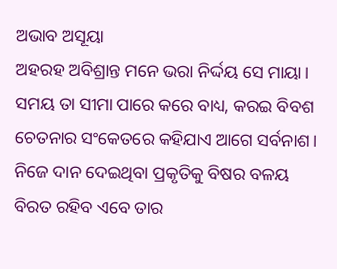ଅଭାବ ଅସୂୟା
ଅହରହ ଅବିଶ୍ରାନ୍ତ ମନେ ଭରା ନିର୍ଦ୍ଦୟ ସେ ମାୟା।
ସମୟ ତା ସୀମା ପାରେ କରେ ବାଧ୍ୟ, କରଇ ବିବଶ
ଚେତନାର ସଂକେତରେ କହିଯାଏ ଆଗେ ସର୍ବନାଶ।
ନିଜେ ଦାନ ଦେଇଥିବା ପ୍ରକୃତିକୁ ବିଷର ବଳୟ
ବିରତ ରହିବ ଏବେ ତାର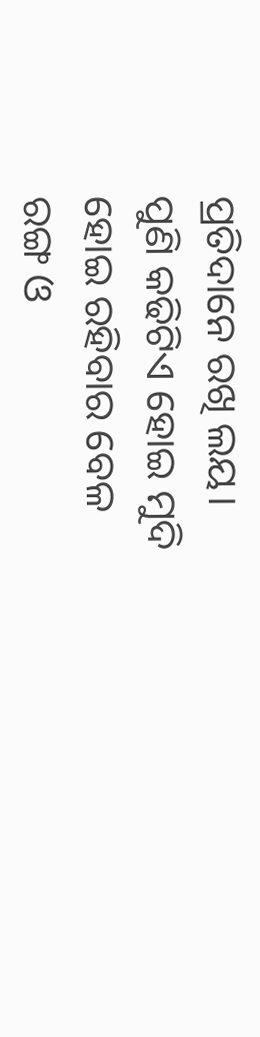ପ୍ରତିଦାନେ ରଖି ଲୟ।
ପୁଣି କଢିଟିଏ ହୋଇ ମୁଦି ହୋଇ ରହିବାର ବେଳ
ରଙ୍ଗ ଓ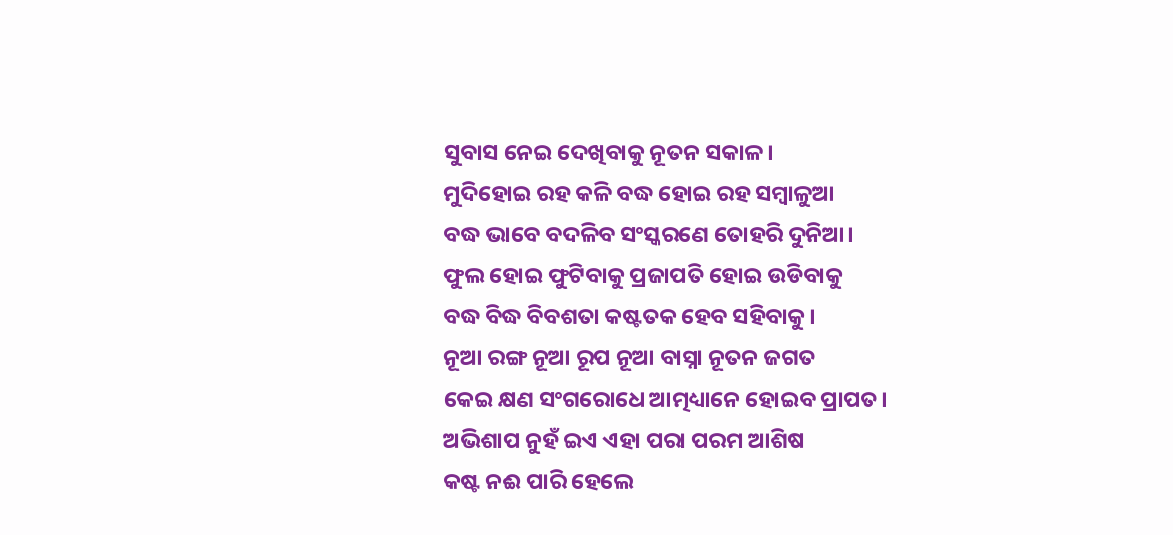ସୁବାସ ନେଇ ଦେଖିବାକୁ ନୂତନ ସକାଳ।
ମୁଦିହୋଇ ରହ କଳି ବଦ୍ଧ ହୋଇ ରହ ସମ୍ବାଳୁଆ
ବଦ୍ଧ ଭାବେ ବଦଳିବ ସଂସ୍କରଣେ ତୋହରି ଦୁନିଆ।
ଫୁଲ ହୋଇ ଫୁଟିବାକୁ ପ୍ରଜାପତି ହୋଇ ଉଡିବାକୁ
ବଦ୍ଧ ବିଦ୍ଧ ବିବଶତା କଷ୍ଟତକ ହେବ ସହିବାକୁ।
ନୂଆ ରଙ୍ଗ ନୂଆ ରୂପ ନୂଆ ବାସ୍ନା ନୂତନ ଜଗତ
କେଇ କ୍ଷଣ ସଂଗରୋଧେ ଆତ୍ମଧ୍ୟାନେ ହୋଇବ ପ୍ରାପତ।
ଅଭିଶାପ ନୁହଁ ଇଏ ଏହା ପରା ପରମ ଆଶିଷ
କଷ୍ଟ ନଈ ପାରି ହେଲେ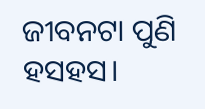ଜୀବନଟା ପୁଣି ହସହସ।